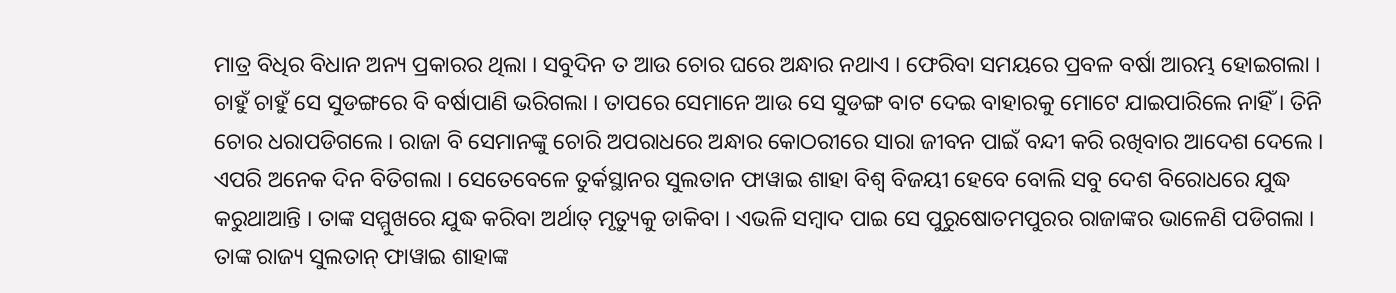ମାତ୍ର ବିଧିର ବିଧାନ ଅନ୍ୟ ପ୍ରକାରର ଥିଲା । ସବୁଦିନ ତ ଆଉ ଚୋର ଘରେ ଅନ୍ଧାର ନଥାଏ । ଫେରିବା ସମୟରେ ପ୍ରବଳ ବର୍ଷା ଆରମ୍ଭ ହୋଇଗଲା । ଚାହୁଁ ଚାହୁଁ ସେ ସୁଡଙ୍ଗରେ ବି ବର୍ଷାପାଣି ଭରିଗଲା । ତାପରେ ସେମାନେ ଆଉ ସେ ସୁଡଙ୍ଗ ବାଟ ଦେଇ ବାହାରକୁ ମୋଟେ ଯାଇପାରିଲେ ନାହିଁ । ତିନି ଚୋର ଧରାପଡିଗଲେ । ରାଜା ବି ସେମାନଙ୍କୁ ଚୋରି ଅପରାଧରେ ଅନ୍ଧାର କୋଠରୀରେ ସାରା ଜୀବନ ପାଇଁ ବନ୍ଦୀ କରି ରଖିବାର ଆଦେଶ ଦେଲେ ।
ଏପରି ଅନେକ ଦିନ ବିତିଗଲା । ସେତେବେଳେ ତୁର୍କସ୍ଥାନର ସୁଲତାନ ଫାୱାଇ ଶାହା ବିଶ୍ୱ ବିଜୟୀ ହେବେ ବୋଲି ସବୁ ଦେଶ ବିରୋଧରେ ଯୁଦ୍ଧ କରୁଥାଆନ୍ତି । ତାଙ୍କ ସମ୍ମୁଖରେ ଯୁଦ୍ଧ କରିବା ଅର୍ଥାତ୍ ମୃତ୍ୟୁକୁ ଡାକିବା । ଏଭଳି ସମ୍ବାଦ ପାଇ ସେ ପୁରୁଷୋତମପୁରର ରାଜାଙ୍କର ଭାଳେଣି ପଡିଗଲା । ତାଙ୍କ ରାଜ୍ୟ ସୁଲତାନ୍ ଫାୱାଇ ଶାହାଙ୍କ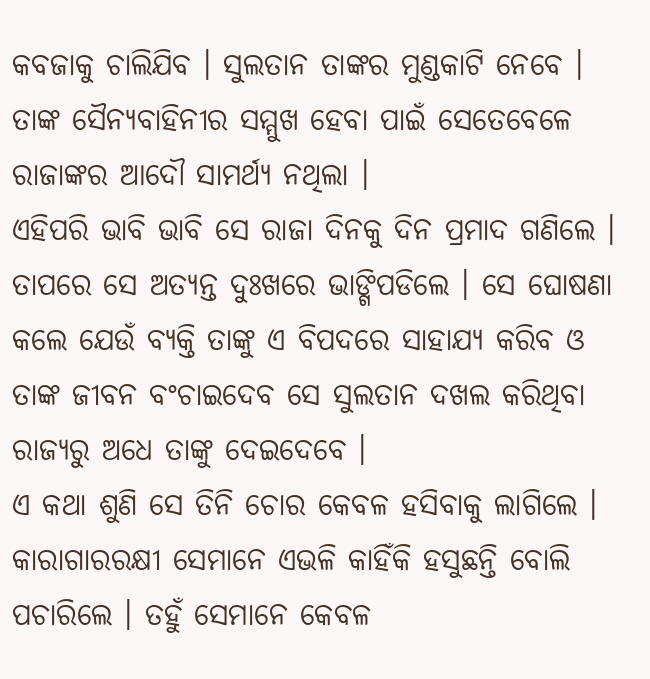କବଜାକୁ ଚାଲିଯିବ । ସୁଲତାନ ତାଙ୍କର ମୁଣ୍ଡକାଟି ନେବେ । ତାଙ୍କ ସୈନ୍ୟବାହିନୀର ସମ୍ମୁଖ ହେବା ପାଇଁ ସେତେବେଳେ ରାଜାଙ୍କର ଆଦୌ ସାମର୍ଥ୍ୟ ନଥିଲା ।
ଏହିପରି ଭାବି ଭାବି ସେ ରାଜା ଦିନକୁ ଦିନ ପ୍ରମାଦ ଗଣିଲେ । ତାପରେ ସେ ଅତ୍ୟନ୍ତ ଦୁଃଖରେ ଭାଙ୍ଗିପଡିଲେ । ସେ ଘୋଷଣା କଲେ ଯେଉଁ ବ୍ୟକ୍ତି ତାଙ୍କୁ ଏ ବିପଦରେ ସାହାଯ୍ୟ କରିବ ଓ ତାଙ୍କ ଜୀବନ ବଂଚାଇଦେବ ସେ ସୁଲତାନ ଦଖଲ କରିଥିବା ରାଜ୍ୟରୁ ଅଧେ ତାଙ୍କୁ ଦେଇଦେବେ ।
ଏ କଥା ଶୁଣି ସେ ତିନି ଚୋର କେବଳ ହସିବାକୁ ଲାଗିଲେ । କାରାଗାରରକ୍ଷୀ ସେମାନେ ଏଭଳି କାହିଁକି ହସୁଛନ୍ତି ବୋଲି ପଚାରିଲେ । ତହୁଁ ସେମାନେ କେବଳ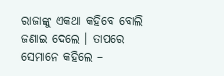ରାଜାଙ୍କୁ ଏକଥା କହିବେ ବୋଲି ଜଣାଇ ଦେଲେ । ତାପରେ ସେମାନେ କହିଲେ –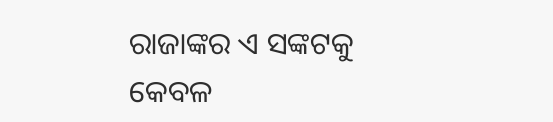ରାଜାଙ୍କର ଏ ସଙ୍କଟକୁ କେବଳ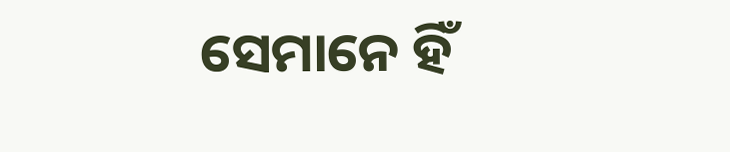ସେମାନେ ହିଁ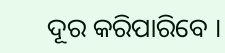ଦୂର କରିପାରିବେ ।